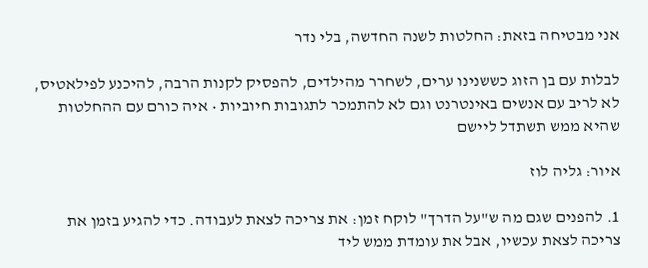אני מבטיחה בזאת: החלטות לשנה החדשה, בלי נדר

לבלות עם בן הזוג כששנינו ערים, לשחרר מהילדים, להפסיק לקנות הרבה, להיכנע לפילאטיס, לא לריב עם אנשים באינטרנט וגם לא להתמכר לתגובות חיוביות • איה כורם עם ההחלטות שהיא ממש תשתדל ליישם

איור: גליה לוז

1. להפנים שגם מה ש"על הדרך" לוקח זמן: את צריכה לצאת לעבודה. כדי להגיע בזמן את צריכה לצאת עכשיו, אבל את עומדת ממש ליד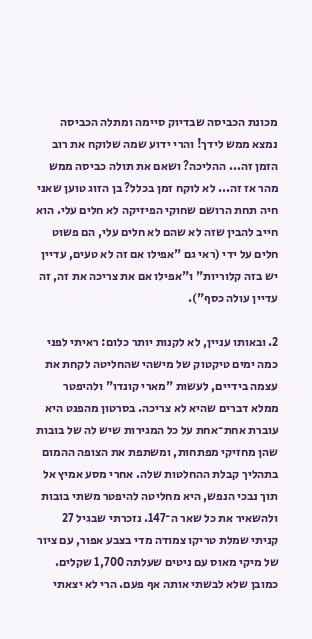מכונת הכביסה שבדיוק סיימה ומתלה הכביסה נמצא ממש לידך! והרי ידוע שמה שלוקח את רוב הזמן זה... ההליכה? ושאם את תולה כביסה ממש מהר אז זה... לא לוקח זמן בכלל? בן הזוג טוען שאני חיה תחת הרושם שחוקי הפיזיקה לא חלים עלי. הוא חייב להבין שזה לא שהם לא חלים עלי, הם פשוט חלים על ידי (ראי גם "אפילו אם זה לא טעים, עדיין יש בזה קלוריות" ו"אפילו אם את צריכה את זה, זה עדיין עולה כסף").

2. ובאותו עניין, לא לקנות יותר כלום: ראיתי לפני כמה ימים טיקטוק של מישהי שהחליטה לקחת את עצמה בידיים, לעשות "מארי קונדו" ולהיפטר ממלא דברים שהיא לא צריכה. בסרטון מהפנט היא עוברת אחת־אחת על כל המגירות שיש לה של בובות שהן מחזיקי מפתחות, ומשתפת את הצופה ההמום בתהליך קבלת ההחלטות שלה. אחרי מסע אמיץ אל תוך נבכי הנפש, היא מחליטה להיפטר משתי בובות ולהשאיר את כל שאר ה־147. נזכרתי שבגיל 27 קניתי שמלת טריקו צמודה מדי בצבע אפור, עם ציור של מיקי מאוס עם ניטים שעלתה 1,700 שקלים. כמובן שלא לבשתי אותה אף פעם. הרי לא יצאתי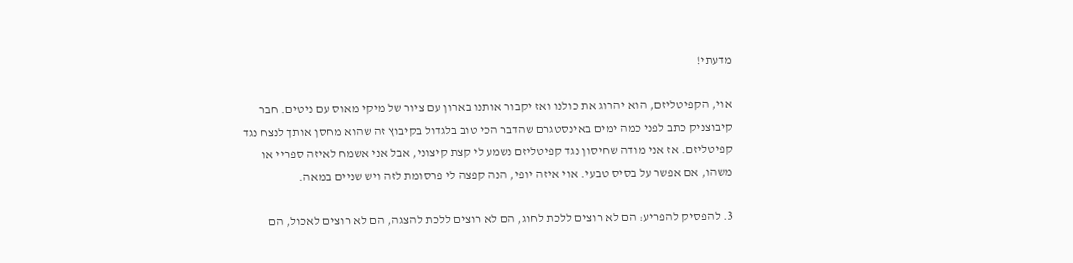מדעתי!

אוי, הקפיטליזם, הוא יהרוג את כולנו ואז יקבור אותנו בארון עם ציור של מיקי מאוס עם ניטים. חבר קיבוצניק כתב לפני כמה ימים באינסטגרם שהדבר הכי טוב בלגדול בקיבוץ זה שהוא מחסן אותך לנצח נגד קפיטליזם. אז אני מודה שחיסון נגד קפיטליזם נשמע לי קצת קיצוני, אבל אני אשמח לאיזה ספריי או משהו, אם אפשר על בסיס טבעי. אוי איזה יופי, הנה קפצה לי פרסומת לזה ויש שניים במאה.

3. להפסיק להפריע: הם לא רוצים ללכת לחוג, הם לא רוצים ללכת להצגה, הם לא רוצים לאכול, הם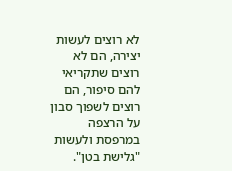לא רוצים לעשות יצירה, הם לא רוצים שתקריאי להם סיפור, הם רוצים לשפוך סבון על הרצפה במרפסת ולעשות "גלישת בטן".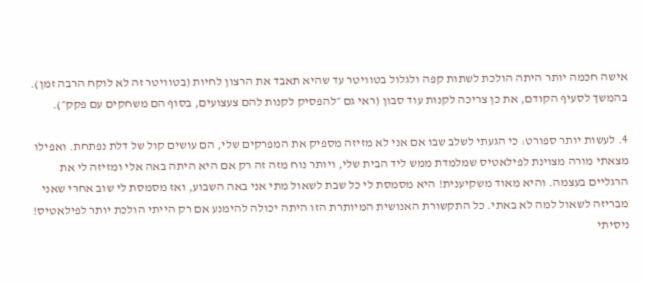אישה חכמה יותר היתה הולכת לשתות קפה ולגלול בטוויטר עד שהיא תאבד את הרצון לחיות (בטוויטר זה לא לוקח הרבה זמן). בהמשך לסעיף הקודם, את כן צריכה לקנות עוד סבון (ראי גם ״להפסיק לקנות להם צעצועים, בסוף הם משחקים עם פקק״).

4. לעשות יותר ספורט: כי הגעתי לשלב שבו אם אני לא מזיזה מספיק את המפרקים שלי, הם עושים קול של דלת נפתחת. ואפילו מצאתי מורה מצוינת לפילאטיס שמלמדת ממש ליד הבית שלי, ויותר נוח מזה זה רק אם היא היתה באה אלי ומזיזה לי את הרגליים בעצמה. והיא מאוד משקיענית! היא מסמסת לי כל שבת לשאול מתי אני באה השבוע, ואז מסמסת לי שוב אחרי שאני מבריזה לשאול למה לא באתי. כל התקשורת האנושית המיותרת הזו היתה יכולה להימנע אם רק הייתי הולכת יותר לפילאטיס! ניסיתי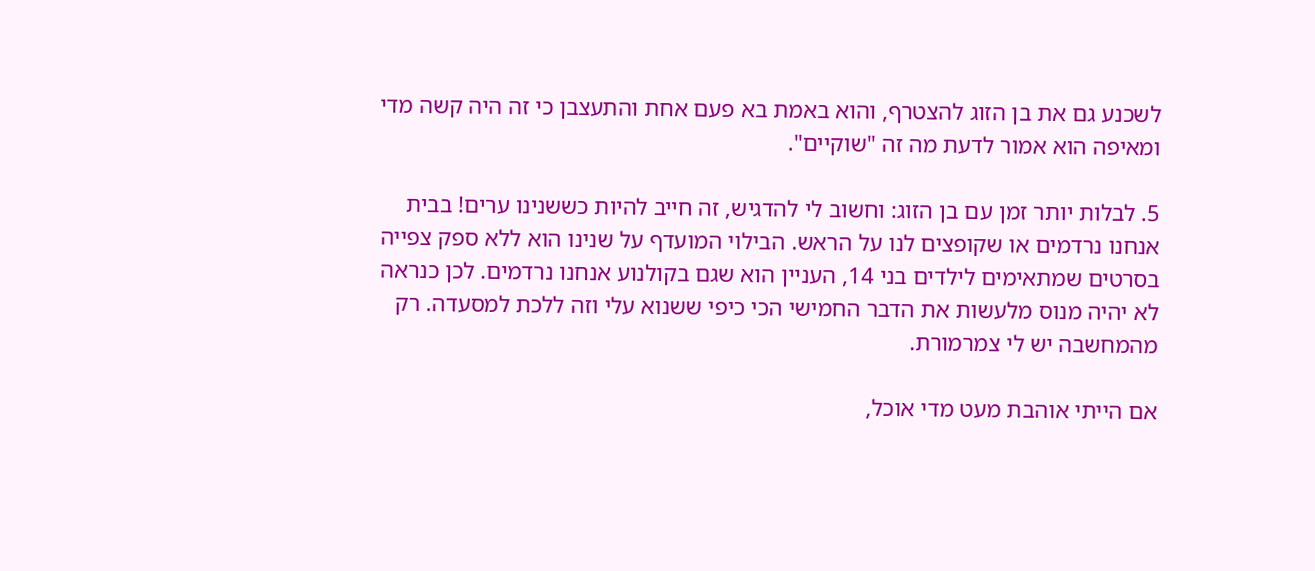לשכנע גם את בן הזוג להצטרף, והוא באמת בא פעם אחת והתעצבן כי זה היה קשה מדי ומאיפה הוא אמור לדעת מה זה "שוקיים".

5. לבלות יותר זמן עם בן הזוג: וחשוב לי להדגיש, זה חייב להיות כששנינו ערים! בבית אנחנו נרדמים או שקופצים לנו על הראש. הבילוי המועדף על שנינו הוא ללא ספק צפייה בסרטים שמתאימים לילדים בני 14, העניין הוא שגם בקולנוע אנחנו נרדמים. לכן כנראה לא יהיה מנוס מלעשות את הדבר החמישי הכי כיפי ששנוא עלי וזה ללכת למסעדה. רק מהמחשבה יש לי צמרמורת.

אם הייתי אוהבת מעט מדי אוכל,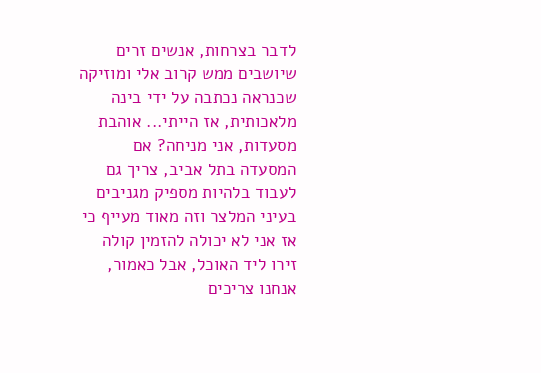לדבר בצרחות, אנשים זרים שיושבים ממש קרוב אלי ומוזיקה שכנראה נכתבה על ידי בינה מלאכותית, אז הייתי... אוהבת מסעדות, אני מניחה? אם המסעדה בתל אביב, צריך גם לעבוד בלהיות מספיק מגניבים בעיני המלצר וזה מאוד מעייף כי אז אני לא יכולה להזמין קולה זירו ליד האוכל, אבל כאמור, אנחנו צריכים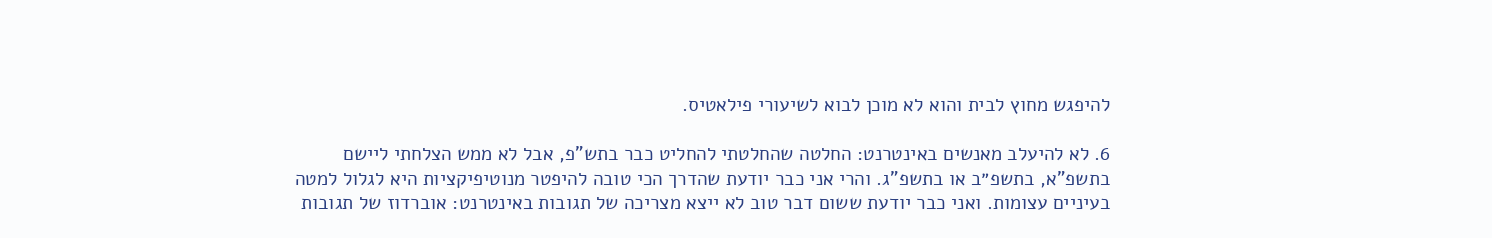להיפגש מחוץ לבית והוא לא מוכן לבוא לשיעורי פילאטיס.

6. לא להיעלב מאנשים באינטרנט: החלטה שהחלטתי להחליט כבר בתש"פ, אבל לא ממש הצלחתי ליישם בתשפ"א, בתשפ״ב או בתשפ"ג. והרי אני כבר יודעת שהדרך הכי טובה להיפטר מנוטיפיקציות היא לגלול למטה בעיניים עצומות. ואני כבר יודעת ששום דבר טוב לא ייצא מצריכה של תגובות באינטרנט: אוברדוז של תגובות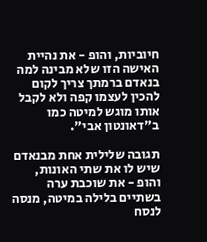חיוביות, והופ - את נהיית האישה הזו שלא מבינה למה בנאדם ברמתך צריך לקום להכין לעצמו קפה ולא לקבל אותו מוגש למיטה כמו ב"דאונטון אבי".

תגובה שלילית אחת מבנאדם שיש לו את שתי האונות, והופ - את שוכבת ערה בשתיים בלילה במיטה, מנסה לנסח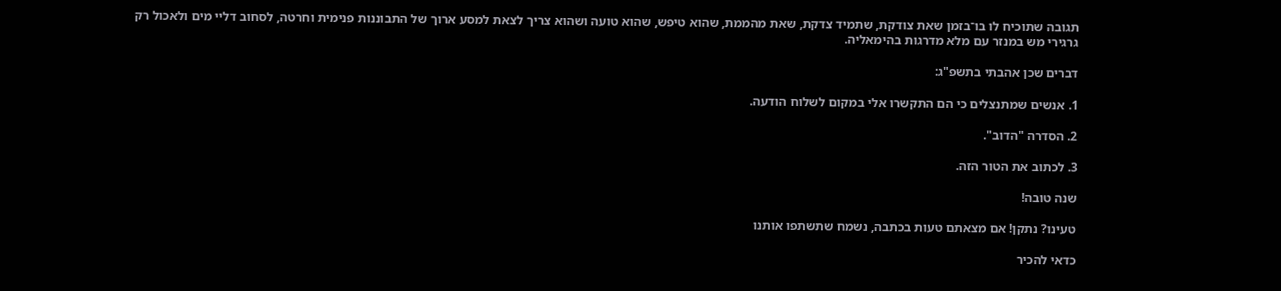תגובה שתוכיח לו בו־בזמן שאת צודקת, שתמיד צדקת, שאת מהממת, שהוא טיפש, שהוא טועה ושהוא צריך לצאת למסע ארוך של התבוננות פנימית וחרטה, לסחוב דליי מים ולאכול רק גרגירי מש במנזר עם מלא מדרגות בהימאליה.

דברים שכן אהבתי בתשפ"ג:

1. אנשים שמתנצלים כי הם התקשרו אלי במקום לשלוח הודעה.

2. הסדרה "הדוב".

3. לכתוב את הטור הזה.

שנה טובה!

טעינו? נתקן! אם מצאתם טעות בכתבה, נשמח שתשתפו אותנו

כדאי להכיר